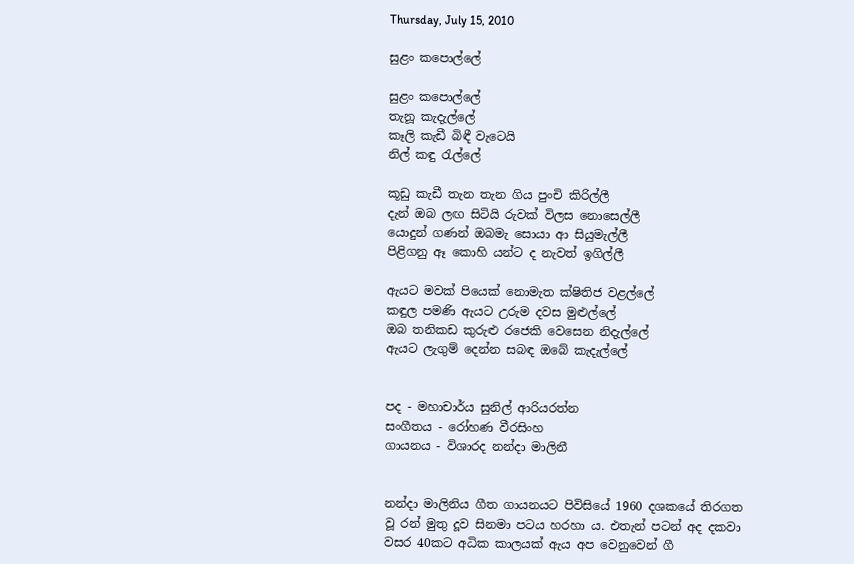Thursday, July 15, 2010

සුළං කපොල්ලේ

සුළං කපොල්ලේ
තැනූ කැදැල්ලේ
කෑලි කැඩී බිඳී වැටෙයි
නිල් කඳු රැල්ලේ

කූඩු කැඩී තැන තැන ගිය පුංචි කිරිල්ලී
දැන් ඔබ ලඟ සිටියි රුවක් විලස නොසෙල්ලී
යොදුන් ගණන් ඔබමැ සොයා ආ සියුමැල්ලී
පිළිගනු ඈ කොහි යන්ට ද නැවත් ඉගිල්ලී

ඇයට මවක් පියෙක් නොමැත ක්ෂිතිජ වළල්ලේ
කඳුල පමණි ඇයට උරුම දවස මුළුල්ලේ
ඔබ තනිකඩ කුරුළු රජෙකි වෙසෙන නිදැල්ලේ
ඇයට ලැගුම් දෙන්න සබඳ ඔබේ කැදැල්ලේ


පද - මහාචාර්ය සුනිල් ආරියරත්න
සංගීතය - රෝහණ වීරසිංහ
ගායනය - විශාරද නන්දා මාලිනී


නන්දා මාලිනිය ගීත ගායනයට පිවිසියේ 1960 දශකයේ තිරගත වූ රන් මුතු දූව සිනමා පටය හරහා ය. එතැන් පටන් අද දකවා වසර 40කට අධික කාලයක් ඇය අප වෙනුවෙන් ගී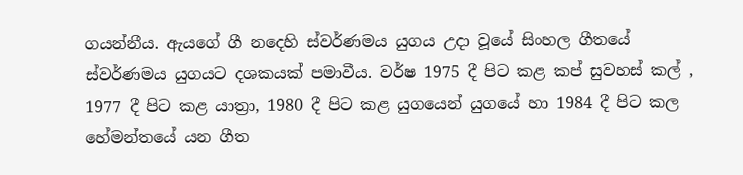ගයන්නීය. ඇයගේ ගී නදෙහි ස්වර්ණමය යුගය උදා වූයේ සිංහල ගීතයේ ස්වර්ණමය යුගයට දශකයක් පමාවීය. වර්ෂ 1975 දී පිට කළ කප් සුවහස් කල් , 1977 දී පිට කළ යාත්‍රා, 1980 දී පිට කළ යුගයෙන් යුගයේ හා 1984 දී පිට කල හේමන්තයේ යන ගීත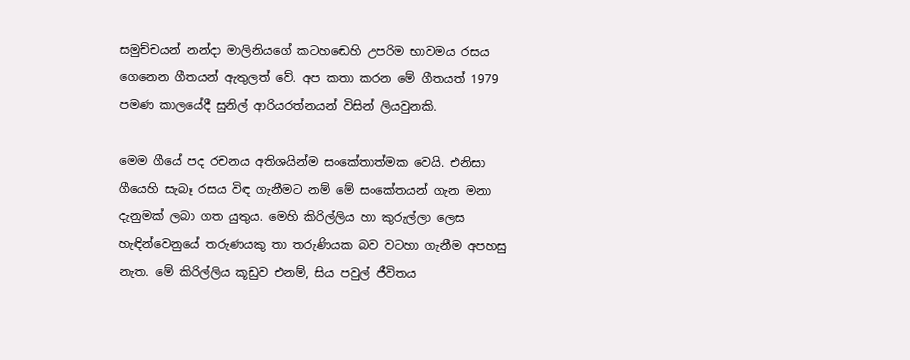සමුච්චයන් නන්දා මාලිනියගේ කටහඬෙහි උපරිම භාවමය රසය ගෙනෙන ගීතයන් ඇතුලත් වේ. අප කතා කරන මේ ගීතයත් 1979 පමණ කාලයේදී සුනිල් ආරියරත්නයන් විසින් ලියවුනකි.

මෙම ගීයේ පද රචනය අතිශයින්ම සංකේතාත්මක වෙයි. එනිසා ගීයෙහි සැබෑ රසය විඳ ගැනීමට නම් මේ සංකේතයන් ගැන මනා දැනුමක් ලබා ගත යුතුය. මෙහි කිරිල්ලිය හා කුරුල්ලා ලෙස හැඳින්වෙනුයේ තරුණයකු තා තරුණියක බව වටහා ගැනීම අපහසු නැත. මේ කිරිල්ලිය කූඩුව එනම්, සිය පවුල් ජීවිතය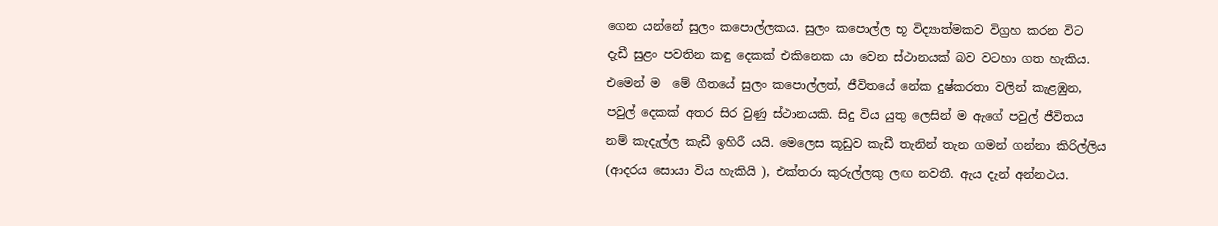ගෙන යන්නේ සුලං කපොල්ලකය. සුලං කපොල්ල භූ විද්‍යාත්මකව විග්‍රහ කරන විට දැඩී සුළං පවතින කඳු දෙකක් එකිනෙක යා වෙන ස්ථානයක් බව වටහා ගත හැකිය. එමෙන් ම  මේ ගීතයේ සුලං කපොල්ලත්, ජීවිතයේ නේක දුෂ්කරතා වලින් කැළඹුන, පවුල් දෙකක් අතර සිර වුණු ස්ථානයකි. සිදු විය යුතු ලෙසින් ම ඇගේ පවුල් ජීවිතය නම් කැදැල්ල කැඩී ඉහිරී යයි. මෙලෙස කූඩුව කැඩී තැනින් තැන ගමන් ගන්නා කිරිල්ලිය (ආදරය සොයා විය හැකියි ), එක්තරා කුරුල්ලකු ලඟ නවතී. ඇය දැන් අන්නථය.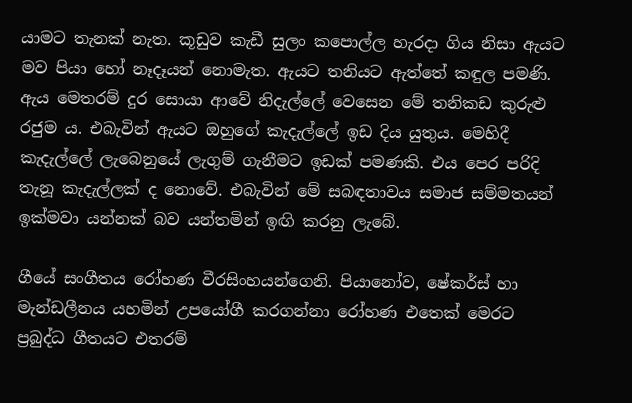යාමට තැනක් නැත. කූඩුව කැඩී සුලං කපොල්ල හැරදා ගිය නිසා ඇයට මව පියා හෝ නෑදෑයන් නොමැත. ඇයට තනියට ඇත්තේ කඳුල පමණි. ඇය මෙතරම් දුර සොයා ආවේ නිදැල්ලේ වෙසෙන මේ තනිකඩ කුරුළු රජුම ය. එබැවින් ඇයට ඔහුගේ කැදැල්ලේ ඉඩ දිය යුතුය. මෙහිදී කැදැල්ලේ ලැබෙනුයේ ලැගුම් ගැනීමට ඉඩක් පමණකි. එය පෙර පරිදි තැනූ කැදැල්ලක් ද නොවේ. එබැවින් මේ සබඳතාවය සමාජ සම්මතයන් ඉක්මවා යන්නක් බව යන්තමින් ඉඟි කරනු ලැබේ.

ගීයේ සංගීතය රෝහණ වීරසිංහයන්ගෙනි. පියානෝව, ෂේකර්ස් හා මැන්ඩලීනය යහමින් උපයෝගී කරගන්නා රෝහණ එතෙක් මෙරට ප්‍රබුද්ධ ගීතයට එතරම්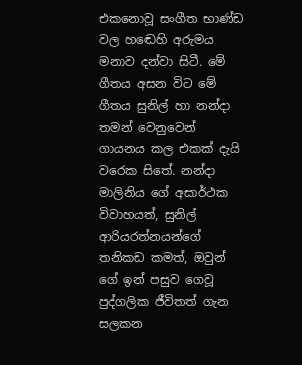එකනොවූ සංගීත භාණ්ඩ වල හඬෙහි අරුමය මනාව දන්වා සිටී. මේ ගීතය අසන විට මේ ගීතය සුනිල් හා නන්දා තමන් වෙනුවෙන් ගායනය කල එකක් දැයි වරෙක සිතේ. නන්දා මාලිනිය ගේ අසාර්ථක විවාහයත්, සුනිල් ආරියරත්නයන්ගේ තනිකඩ කමත්, ඔවුන් ගේ ඉන් පසුව ගෙවූ පුද්ගලික ජීවිතත් ගැන සලකන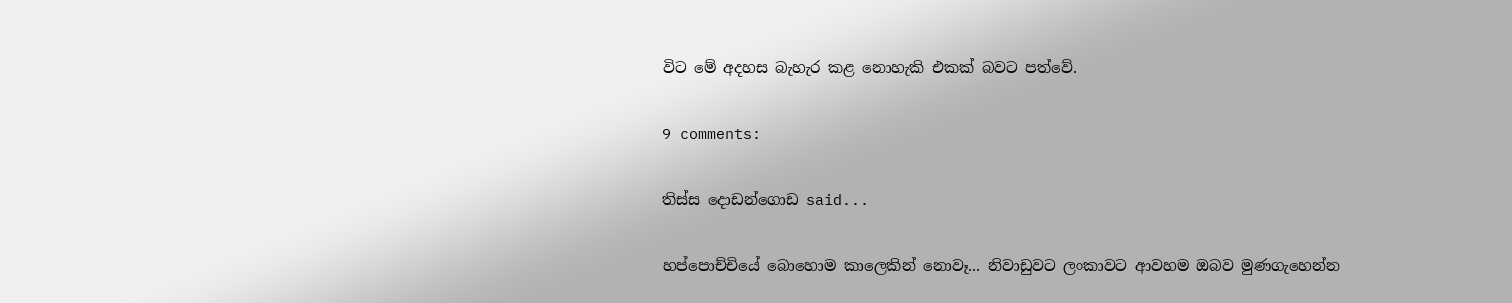විට මේ අදහස බැහැර කළ නොහැකි එකක් බවට පත්වේ.

9 comments:

තිස්ස දොඩන්ගොඩ said...

හප්පොච්චියේ බොහොම කාලෙකින් නොවෑ... නිවාඩුවට ලංකාවට ආවහම ඔබව මුණගැහෙන්න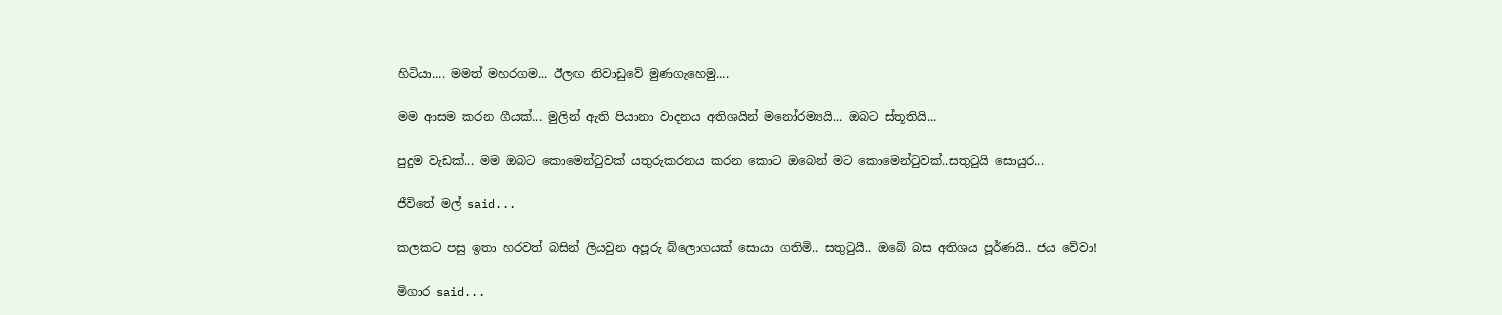හිටියා.... මමත් මහරගම... ඊලඟ නිවාඩුවේ මුණගැහෙමු....

මම ආසම කරන ගීයක්... මුලින් ඇති පියානා වාදනය අතිශයින් මනෝරම්‍යයි... ඔබට ස්තූතියි...

පුදුම වැඩක්... මම ඔබට කොමෙන්‍ටුවක් යතුරුකරනය කරන කොට ඔබෙන් මට කොමෙන්‍ටුවක්..සතු‍ටුයි සොයුර...

ජීවිතේ මල් said...

කලකට පසු ඉතා හරවත් බසින් ලියවුන අපූරු බ්ලොගයක් සොයා ගතිමි.. සතු‍ටුයී.. ඔබේ බස අතිශය පූර්ණයි.. ජය වේවා!

මිගාර said...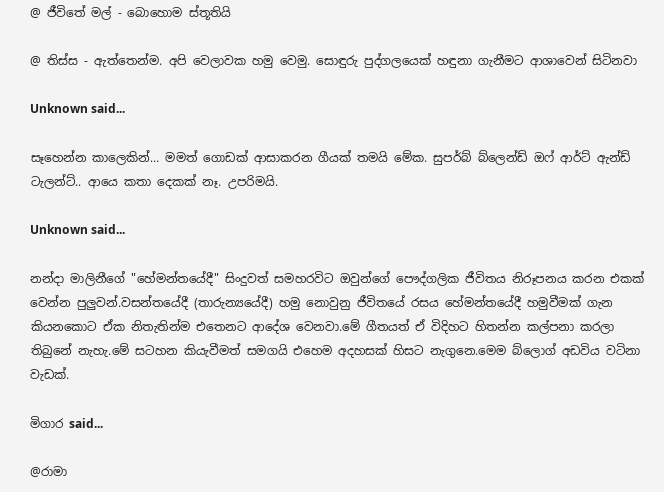@ ජීවිතේ මල් - බොහොම ස්තූතියි

@ තිස්ස - ඇත්තෙන්ම. අපි වෙලාවක හමු වෙමු. සොඳුරු පුද්ගලයෙක් හඳුනා ගැනීමට ආශාවෙන් සිටිනවා

Unknown said...

සෑහෙන්න කාලෙකින්... මමත් ගොඩක් ආසාකරන ගීයක් තමයි මේක. සුපර්බ් බ්ලෙන්ඩ් ඔෆ් ආර්ට් ඇන්ඩ් ටැලන්ට්.. ආයෙ කතා දෙකක් නෑ. උපරිමයි.

Unknown said...

නන්දා මාලිනීගේ "හේමන්තයේදී" සිංදුවත් සමහරවිට ඔවුන්ගේ පෞද්ගලික ජීවිතය නිරූපනය කරන එකක් වෙන්න පුලුවන්.වසන්තයේදී (තාරුන්‍යයේදී) හමු නොවුනු ජීවිතයේ රසය හේමන්තයේදී හමුවීමක් ගැන කියනකොට ඒක නිතැතින්ම එතෙනට ආදේශ වෙනවා.මේ ගීතයත් ඒ විදිහට හිතන්න කල්පනා කරලා තිබුනේ නැහැ.මේ සටහන කියැවීමත් සමගයි එහෙම අදහසක් හිසට නැගුනෙ.මෙම බ්ලොග් අඩවිය වටිනා වැඩක්.

මිගාර said...

@රාමා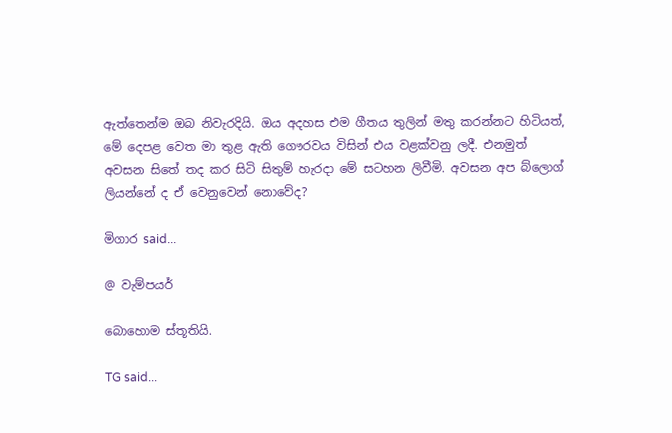ඇත්තෙන්ම ඔබ නිවැරදියි. ඔය අදහස එම ගීතය තුලින් මතු කරන්නට හිටියත්, මේ දෙපළ වෙත මා තුළ ඇති ගෞරවය විසින් එය වළක්වනු ලදී. එනමුත් අවසන සිතේ තද කර සිටි සිතුම් හැරදා මේ සටහන ලිවීමි. අවසන අප බ්ලොග් ලියන්නේ ද ඒ වෙනුවෙන් නොවේද?

මිගාර said...

@ වැම්පයර්

බොහොම ස්තූතියි.

TG said...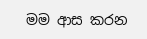මම ආස කරන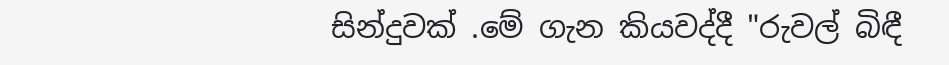සින්දුවක් .මේ ගැන කියවද්දී "රුවල් බිඳී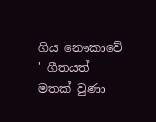ගිය නෞකාවේ ' ගීතයත් මතක් වුණා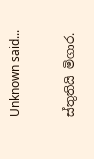Unknown said...

ස්තුතියි මිගාර.